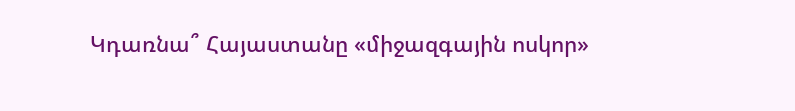Կդառնա՞ Հայաստանը «միջազգային ոսկոր»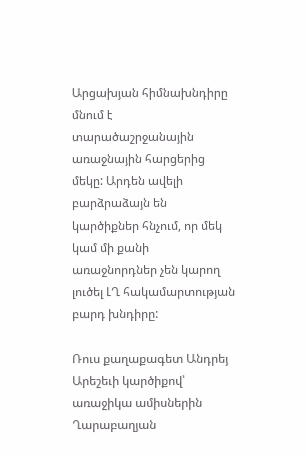Արցախյան հիմնախնդիրը մնում է տարածաշրջանային առաջնային հարցերից մեկը: Արդեն ավելի բարձրաձայն են կարծիքներ հնչում, որ մեկ կամ մի քանի առաջնորդներ չեն կարող լուծել ԼՂ հակամարտության բարդ խնդիրը:

Ռուս քաղաքագետ Անդրեյ Արեշեւի կարծիքով՝ առաջիկա ամիսներին Ղարաբաղյան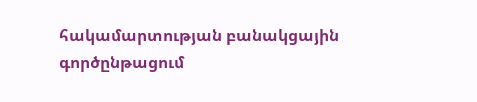հակամարտության բանակցային գործընթացում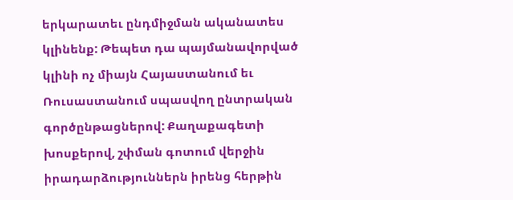երկարատեւ ընդմիջման ականատես կլինենք: Թեպետ դա պայմանավորված կլինի ոչ միայն Հայաստանում եւ Ռուսաստանում սպասվող ընտրական գործընթացներով: Քաղաքագետի խոսքերով, շփման գոտում վերջին իրադարձություններն իրենց հերթին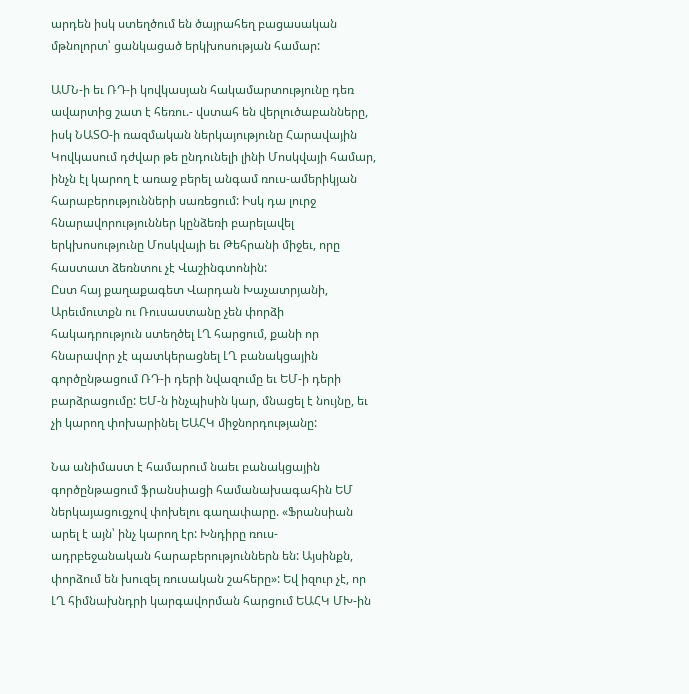արդեն իսկ ստեղծում են ծայրահեղ բացասական մթնոլորտ՝ ցանկացած երկխոսության համար:

ԱՄՆ-ի եւ ՌԴ-ի կովկասյան հակամարտությունը դեռ ավարտից շատ է հեռու.- վստահ են վերլուծաբանները, իսկ ՆԱՏՕ-ի ռազմական ներկայությունը Հարավային Կովկասում դժվար թե ընդունելի լինի Մոսկվայի համար, ինչն էլ կարող է առաջ բերել անգամ ռուս-ամերիկյան հարաբերությունների սառեցում: Իսկ դա լուրջ հնարավորություններ կընձեռի բարելավել երկխոսությունը Մոսկվայի եւ Թեհրանի միջեւ, որը հաստատ ձեռնտու չէ Վաշինգտոնին:
Ըստ հայ քաղաքագետ Վարդան Խաչատրյանի, Արեւմուտքն ու Ռուսաստանը չեն փորձի հակադրություն ստեղծել ԼՂ հարցում, քանի որ հնարավոր չէ պատկերացնել ԼՂ բանակցային գործընթացում ՌԴ-ի դերի նվազումը եւ ԵՄ-ի դերի բարձրացումը: ԵՄ-ն ինչպիսին կար, մնացել է նույնը, եւ չի կարող փոխարինել ԵԱՀԿ միջնորդությանը:

Նա անիմաստ է համարում նաեւ բանակցային գործընթացում ֆրանսիացի համանախագահին ԵՄ ներկայացուցչով փոխելու գաղափարը. «Ֆրանսիան արել է այն՝ ինչ կարող էր: Խնդիրը ռուս-ադրբեջանական հարաբերություններն են: Այսինքն, փորձում են խուզել ռուսական շահերը»: Եվ իզուր չէ, որ ԼՂ հիմնախնդրի կարգավորման հարցում ԵԱՀԿ ՄԽ-ին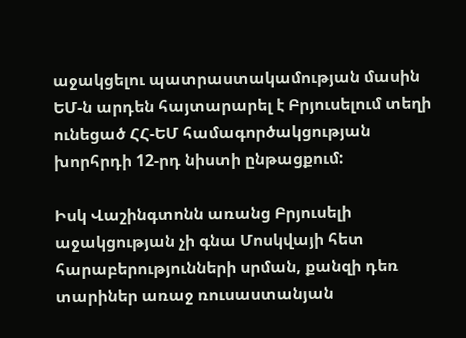աջակցելու պատրաստակամության մասին ԵՄ-ն արդեն հայտարարել է Բրյուսելում տեղի ունեցած ՀՀ-ԵՄ համագործակցության խորհրդի 12-րդ նիստի ընթացքում:

Իսկ Վաշինգտոնն առանց Բրյուսելի աջակցության չի գնա Մոսկվայի հետ հարաբերությունների սրման, քանզի դեռ տարիներ առաջ ռուսաստանյան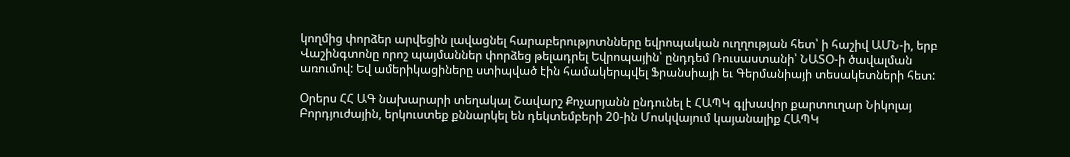կողմից փորձեր արվեցին լավացնել հարաբերությոտնները եվրոպական ուղղության հետ՝ ի հաշիվ ԱՄՆ-ի, երբ Վաշինգտոնը որոշ պայմաններ փորձեց թելադրել Եվրոպային՝ ընդդեմ Ռուսաստանի՝ ՆԱՏՕ-ի ծավալման առումով: Եվ ամերիկացիները ստիպված էին համակերպվել Ֆրանսիայի եւ Գերմանիայի տեսակետների հետ:

Օրերս ՀՀ ԱԳ նախարարի տեղակալ Շավարշ Քոչարյանն ընդունել է ՀԱՊԿ գլխավոր քարտուղար Նիկոլայ Բորդյուժային, երկուստեք քննարկել են դեկտեմբերի 20-ին Մոսկվայում կայանալիք ՀԱՊԿ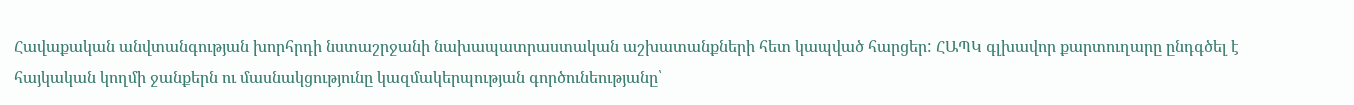Հավաքական անվտանգության խորհրդի նստաշրջանի նախապատրաստական աշխատանքների հետ կապված հարցեր: ՀԱՊԿ գլխավոր քարտուղարը ընդգծել է հայկական կողմի ջանքերն ու մասնակցությունը կազմակերպության գործունեությանը՝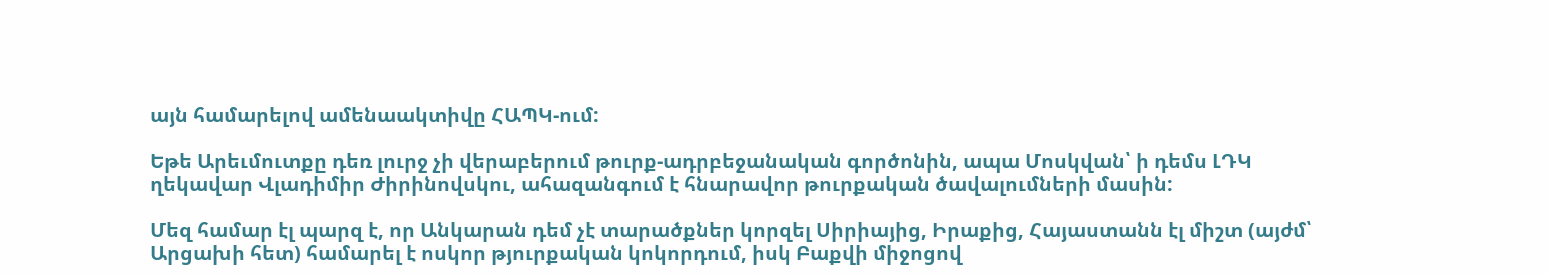այն համարելով ամենաակտիվը ՀԱՊԿ-ում:

Եթե Արեւմուտքը դեռ լուրջ չի վերաբերում թուրք-ադրբեջանական գործոնին, ապա Մոսկվան՝ ի դեմս ԼԴԿ ղեկավար Վլադիմիր Ժիրինովսկու, ահազանգում է հնարավոր թուրքական ծավալումների մասին:

Մեզ համար էլ պարզ է, որ Անկարան դեմ չէ տարածքներ կորզել Սիրիայից, Իրաքից, Հայաստանն էլ միշտ (այժմ՝ Արցախի հետ) համարել է ոսկոր թյուրքական կոկորդում, իսկ Բաքվի միջոցով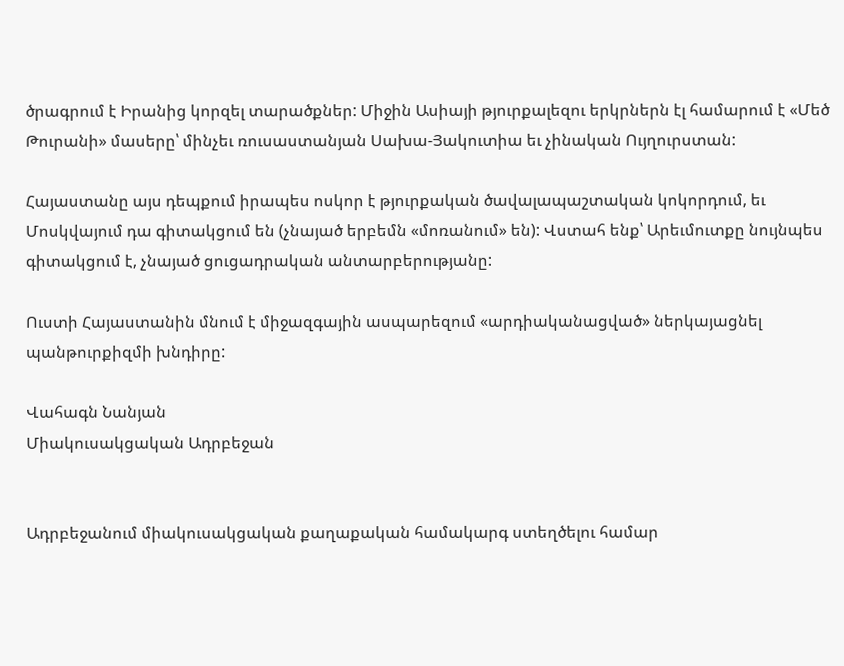ծրագրում է Իրանից կորզել տարածքներ: Միջին Ասիայի թյուրքալեզու երկրներն էլ համարում է «Մեծ Թուրանի» մասերը՝ մինչեւ ռուսաստանյան Սախա-Յակուտիա եւ չինական Ույղուրստան:

Հայաստանը այս դեպքում իրապես ոսկոր է թյուրքական ծավալապաշտական կոկորդում, եւ Մոսկվայում դա գիտակցում են (չնայած երբեմն «մոռանում» են): Վստահ ենք՝ Արեւմուտքը նույնպես գիտակցում է, չնայած ցուցադրական անտարբերությանը:

Ուստի Հայաստանին մնում է միջազգային ասպարեզում «արդիականացված» ներկայացնել պանթուրքիզմի խնդիրը:

Վահագն Նանյան
Միակուսակցական Ադրբեջան


Ադրբեջանում միակուսակցական քաղաքական համակարգ ստեղծելու համար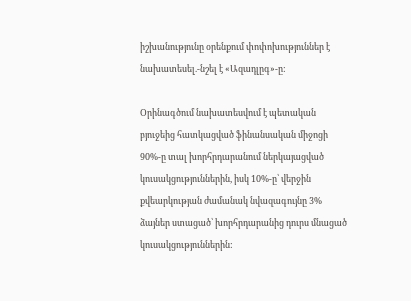իշխանությունը օրենքում փոփոխություններ է նախատեսել.-նշել է «Ազադլըգ»-ը:

Օրինագծում նախատեսվում է պետական բյուջեից հատկացված ֆինանսական միջոցի 90%-ը տալ խորհրդարանում ներկայացված կուսակցություններին, իսկ 10%-ը՝ վերջին քվեարկության ժամանակ նվազագույնը 3% ձայներ ստացած՝ խորհրդարանից դուրս մնացած կուսակցություններին: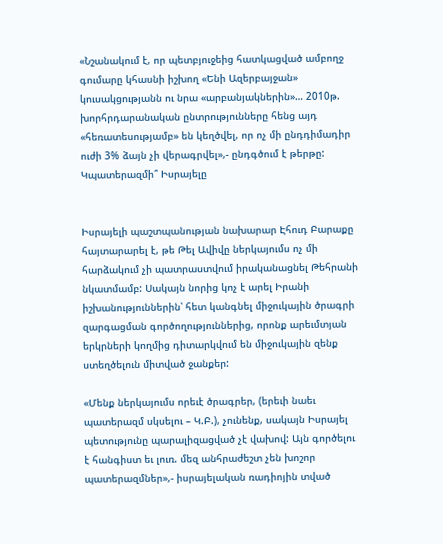«Նշանակում է, որ պետբյուջեից հատկացված ամբողջ գումարը կհասնի իշխող «Ենի Ազերբայջան» կուսակցությանն ու նրա «արբանյակներին»… 2010թ. խորհրդարանական ընտրությունները հենց այդ «հեռատեսությամբ» են կեղծվել, որ ոչ մի ընդդիմադիր ուժի 3% ձայն չի վերագրվել»,- ընդգծում է թերթը:
Կպատերազմի՞ Իսրայելը


Իսրայելի պաշտպանության նախարար Էհուդ Բարաքը
հայտարարել է, թե Թել Ավիվը ներկայումս ոչ մի հարձակում չի պատրաստվում իրականացնել Թեհրանի նկատմամբ: Սակայն նորից կոչ է արել Իրանի իշխանություններին՝ հետ կանգնել միջուկային ծրագրի զարգացման գործողություններից, որոնք արեւմտյան երկրների կողմից դիտարկվում են միջուկային զենք ստեղծելուն միտված ջանքեր:

«Մենք ներկայումս որեւէ ծրագրեր, (երեւի նաեւ պատերազմ սկսելու – Կ.Բ.), չունենք, սակայն Իսրայել պետությունը պարալիզացված չէ վախով: Այն գործելու է հանգիստ եւ լուռ. մեզ անհրաժեշտ չեն խոշոր պատերազմներ»,- իսրայելական ռադիոյին տված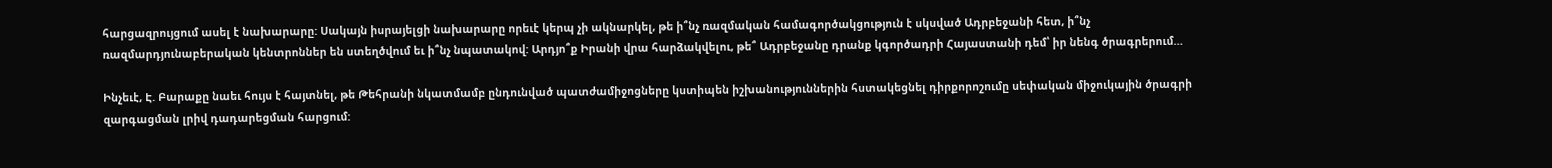հարցազրույցում ասել է նախարարը: Սակայն իսրայելցի նախարարը որեւէ կերպ չի ակնարկել, թե ի՞նչ ռազմական համագործակցություն է սկսված Ադրբեջանի հետ, ի՞նչ ռազմարդյունաբերական կենտրոններ են ստեղծվում եւ ի՞նչ նպատակով: Արդյո՞ք Իրանի վրա հարձակվելու, թե՞ Ադրբեջանը դրանք կգործադրի Հայաստանի դեմ՝ իր նենգ ծրագրերում…

Ինչեւէ, Է. Բարաքը նաեւ հույս է հայտնել, թե Թեհրանի նկատմամբ ընդունված պատժամիջոցները կստիպեն իշխանություններին հստակեցնել դիրքորոշումը սեփական միջուկային ծրագրի զարգացման լրիվ դադարեցման հարցում: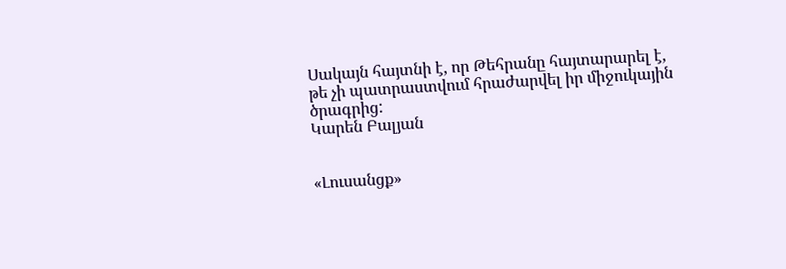Սակայն հայտնի է, որ Թեհրանը հայտարարել է, թե չի պատրաստվում հրաժարվել իր միջուկային ծրագրից:
Կարեն Բալյան


«Լուսանցք»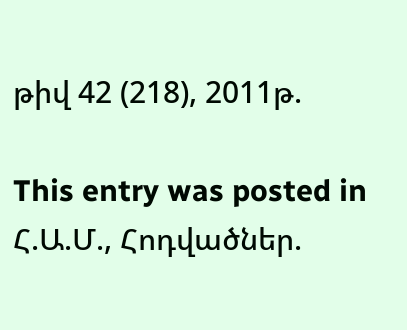թիվ 42 (218), 2011թ.

This entry was posted in Հ.Ա.Մ., Հոդվածներ.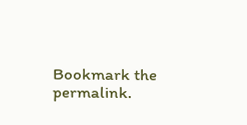Bookmark the permalink.